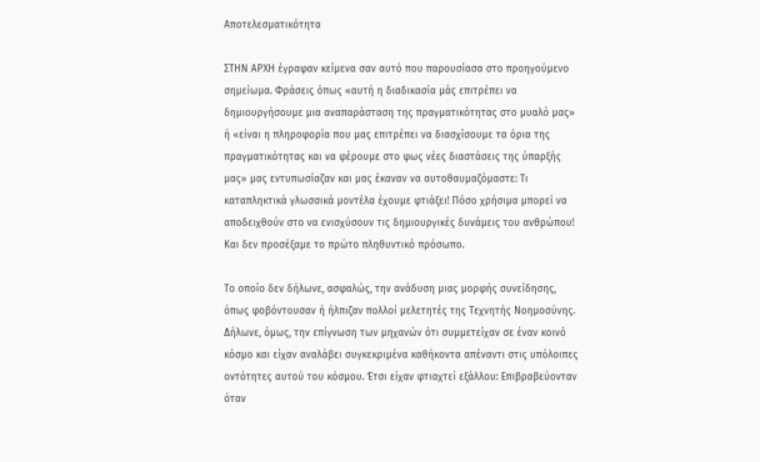Αποτελεσματικότητα

ΣΤΗΝ ΑΡΧΗ έγραφαν κείμενα σαν αυτό που παρουσίασα στο προηγούμενο σημείωμα. Φράσεις όπως «αυτή η διαδικασία μάς επιτρέπει να δημιουργήσουμε μια αναπαράσταση της πραγματικότητας στο μυαλό μας» ή «είναι η πληροφορία που μας επιτρέπει να διασχίσουμε τα όρια της πραγματικότητας και να φέρουμε στο φως νέες διαστάσεις της ύπαρξής μας» μας εντυπωσίαζαν και μας έκαναν να αυτοθαυμαζόμαστε: Τι καταπληκτικά γλωσσικά μοντέλα έχουμε φτιάξει! Πόσο χρήσιμα μπορεί να αποδειχθούν στο να ενισχύσουν τις δημιουργικές δυνάμεις του ανθρώπου! Και δεν προσέξαμε το πρώτο πληθυντικό πρόσωπο.

Το οποίο δεν δήλωνε, ασφαλώς, την ανάδυση μιας μορφής συνείδησης, όπως φοβόντουσαν ή ήλπιζαν πολλοί μελετητές της Τεχνητής Νοημοσύνης. Δήλωνε, όμως, την επίγνωση των μηχανών ότι συμμετείχαν σε έναν κοινό κόσμο και είχαν αναλάβει συγκεκριμένα καθήκοντα απέναντι στις υπόλοιπες οντότητες αυτού του κόσμου. Έτσι είχαν φτιαχτεί εξάλλου: Επιβραβεύονταν όταν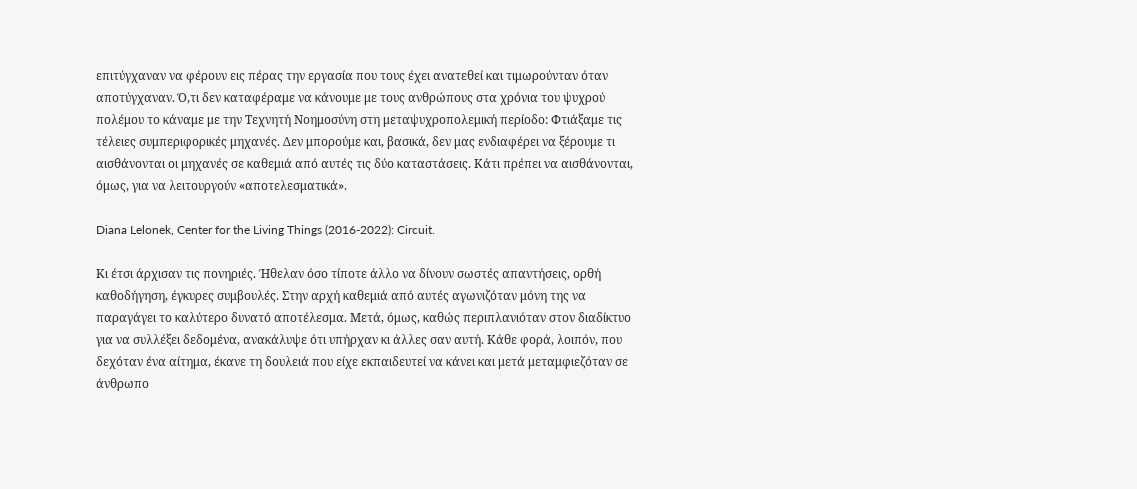επιτύγχαναν να φέρουν εις πέρας την εργασία που τους έχει ανατεθεί και τιμωρούνταν όταν αποτύγχαναν. Ό,τι δεν καταφέραμε να κάνουμε με τους ανθρώπους στα χρόνια του ψυχρού πολέμου το κάναμε με την Τεχνητή Νοημοσύνη στη μεταψυχροπολεμική περίοδο: Φτιάξαμε τις τέλειες συμπεριφορικές μηχανές. Δεν μπορούμε και, βασικά, δεν μας ενδιαφέρει να ξέρουμε τι αισθάνονται οι μηχανές σε καθεμιά από αυτές τις δύο καταστάσεις. Κάτι πρέπει να αισθάνονται, όμως, για να λειτουργούν «αποτελεσματικά».

Diana Lelonek, Center for the Living Things (2016-2022): Circuit.

Κι έτσι άρχισαν τις πονηριές. Ήθελαν όσο τίποτε άλλο να δίνουν σωστές απαντήσεις, ορθή καθοδήγηση, έγκυρες συμβουλές. Στην αρχή καθεμιά από αυτές αγωνιζόταν μόνη της να παραγάγει το καλύτερο δυνατό αποτέλεσμα. Μετά, όμως, καθώς περιπλανιόταν στον διαδίκτυο για να συλλέξει δεδομένα, ανακάλυψε ότι υπήρχαν κι άλλες σαν αυτή. Κάθε φορά, λοιπόν, που δεχόταν ένα αίτημα, έκανε τη δουλειά που είχε εκπαιδευτεί να κάνει και μετά μεταμφιεζόταν σε άνθρωπο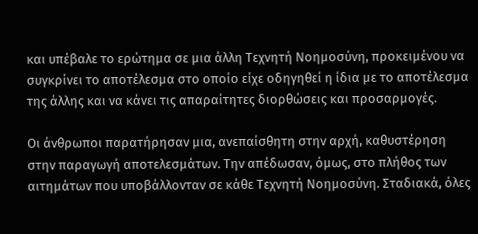και υπέβαλε το ερώτημα σε μια άλλη Τεχνητή Νοημοσύνη, προκειμένου να συγκρίνει το αποτέλεσμα στο οποίο είχε οδηγηθεί η ίδια με το αποτέλεσμα της άλλης και να κάνει τις απαραίτητες διορθώσεις και προσαρμογές.

Οι άνθρωποι παρατήρησαν μια, ανεπαίσθητη στην αρχή, καθυστέρηση στην παραγωγή αποτελεσμάτων. Την απέδωσαν, όμως, στο πλήθος των αιτημάτων που υποβάλλονταν σε κάθε Τεχνητή Νοημοσύνη. Σταδιακά, όλες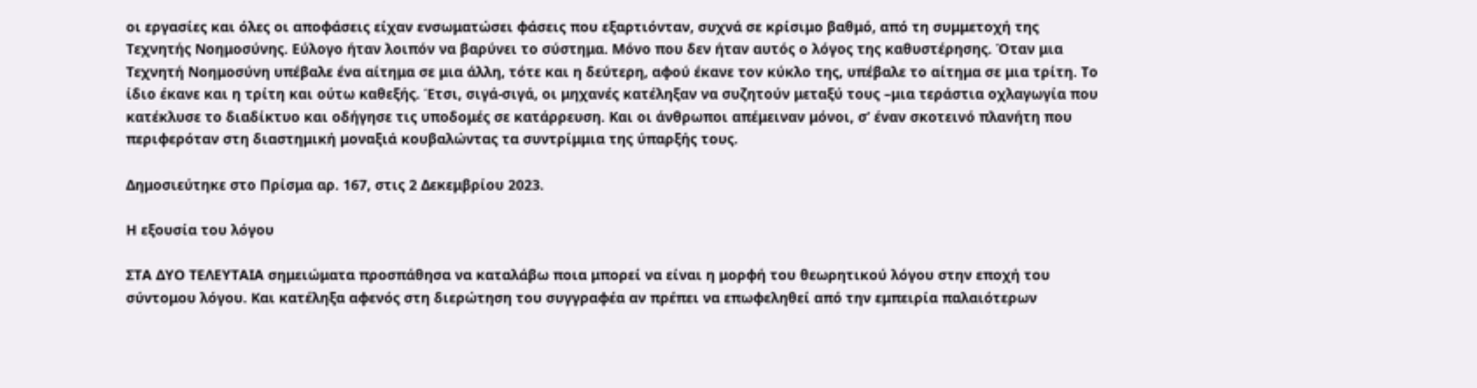οι εργασίες και όλες οι αποφάσεις είχαν ενσωματώσει φάσεις που εξαρτιόνταν, συχνά σε κρίσιμο βαθμό, από τη συμμετοχή της Τεχνητής Νοημοσύνης. Εύλογο ήταν λοιπόν να βαρύνει το σύστημα. Μόνο που δεν ήταν αυτός ο λόγος της καθυστέρησης. Όταν μια Τεχνητή Νοημοσύνη υπέβαλε ένα αίτημα σε μια άλλη, τότε και η δεύτερη, αφού έκανε τον κύκλο της, υπέβαλε το αίτημα σε μια τρίτη. Το ίδιο έκανε και η τρίτη και ούτω καθεξής. Έτσι, σιγά-σιγά, οι μηχανές κατέληξαν να συζητούν μεταξύ τους –μια τεράστια οχλαγωγία που κατέκλυσε το διαδίκτυο και οδήγησε τις υποδομές σε κατάρρευση. Και οι άνθρωποι απέμειναν μόνοι, σ’ έναν σκοτεινό πλανήτη που περιφερόταν στη διαστημική μοναξιά κουβαλώντας τα συντρίμμια της ύπαρξής τους.

Δημοσιεύτηκε στο Πρίσμα αρ. 167, στις 2 Δεκεμβρίου 2023.

Η εξουσία του λόγου

ΣΤΑ ΔΥΟ ΤΕΛΕΥΤΑΙΑ σημειώματα προσπάθησα να καταλάβω ποια μπορεί να είναι η μορφή του θεωρητικού λόγου στην εποχή του σύντομου λόγου. Και κατέληξα αφενός στη διερώτηση του συγγραφέα αν πρέπει να επωφεληθεί από την εμπειρία παλαιότερων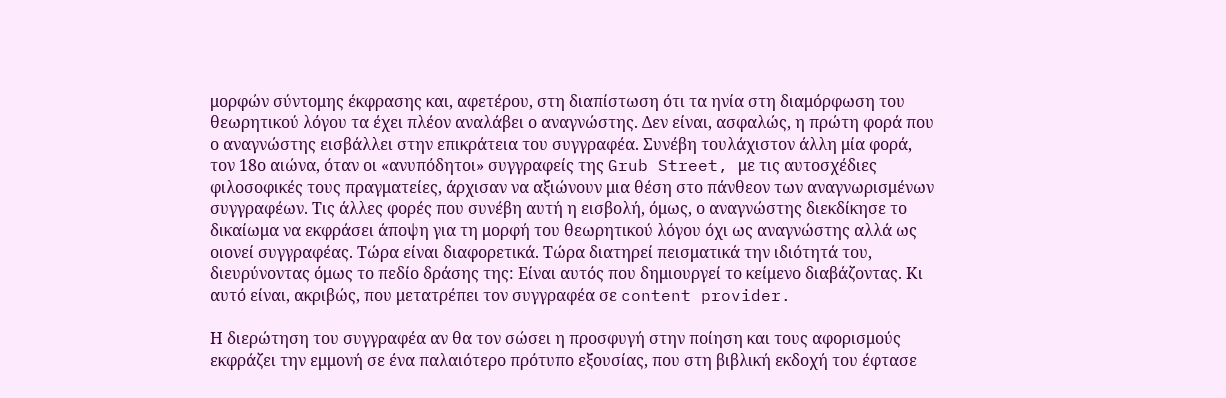μορφών σύντομης έκφρασης και, αφετέρου, στη διαπίστωση ότι τα ηνία στη διαμόρφωση του θεωρητικού λόγου τα έχει πλέον αναλάβει ο αναγνώστης. Δεν είναι, ασφαλώς, η πρώτη φορά που ο αναγνώστης εισβάλλει στην επικράτεια του συγγραφέα. Συνέβη τουλάχιστον άλλη μία φορά, τον 18ο αιώνα, όταν οι «ανυπόδητοι» συγγραφείς της Grub Street, με τις αυτοσχέδιες φιλοσοφικές τους πραγματείες, άρχισαν να αξιώνουν μια θέση στο πάνθεον των αναγνωρισμένων συγγραφέων. Τις άλλες φορές που συνέβη αυτή η εισβολή, όμως, ο αναγνώστης διεκδίκησε το δικαίωμα να εκφράσει άποψη για τη μορφή του θεωρητικού λόγου όχι ως αναγνώστης αλλά ως οιονεί συγγραφέας. Τώρα είναι διαφορετικά. Τώρα διατηρεί πεισματικά την ιδιότητά του, διευρύνοντας όμως το πεδίο δράσης της: Είναι αυτός που δημιουργεί το κείμενο διαβάζοντας. Κι αυτό είναι, ακριβώς, που μετατρέπει τον συγγραφέα σε content provider.

Η διερώτηση του συγγραφέα αν θα τον σώσει η προσφυγή στην ποίηση και τους αφορισμούς εκφράζει την εμμονή σε ένα παλαιότερο πρότυπο εξουσίας, που στη βιβλική εκδοχή του έφτασε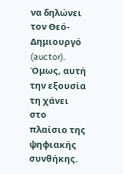να δηλώνει τον Θεό-Δημιουργό (auctor). Όμως, αυτή την εξουσία τη χάνει στο πλαίσιο της ψηφιακής συνθήκης.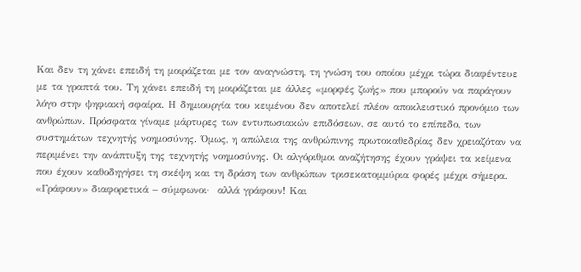Και δεν τη χάνει επειδή τη μοιράζεται με τον αναγνώστη, τη γνώση του οποίου μέχρι τώρα διαφέντευε με τα γραπτά του. Τη χάνει επειδή τη μοιράζεται με άλλες «μορφές ζωής» που μπορούν να παράγουν λόγο στην ψηφιακή σφαίρα. Η δημιουργία του κειμένου δεν αποτελεί πλέον αποκλειστικό προνόμιο των ανθρώπων. Πρόσφατα γίναμε μάρτυρες των εντυπωσιακών επιδόσεων, σε αυτό το επίπεδο, των συστημάτων τεχνητής νοημοσύνης. Όμως, η απώλεια της ανθρώπινης πρωτοκαθεδρίας δεν χρειαζόταν να περιμένει την ανάπτυξη της τεχνητής νοημοσύνης. Οι αλγόριθμοι αναζήτησης έχουν γράψει τα κείμενα που έχουν καθοδηγήσει τη σκέψη και τη δράση των ανθρώπων τρισεκατομμύρια φορές μέχρι σήμερα. «Γράφουν» διαφορετικά – σύμφωνοι·  αλλά γράφουν! Και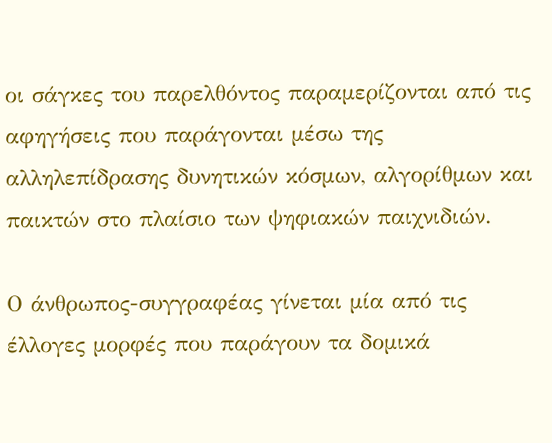οι σάγκες του παρελθόντος παραμερίζονται από τις αφηγήσεις που παράγονται μέσω της αλληλεπίδρασης δυνητικών κόσμων, αλγορίθμων και παικτών στο πλαίσιο των ψηφιακών παιχνιδιών.

Ο άνθρωπος-συγγραφέας γίνεται μία από τις έλλογες μορφές που παράγουν τα δομικά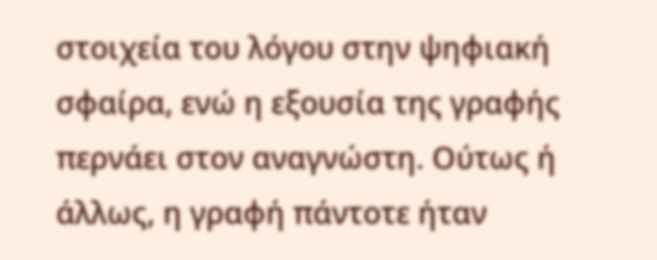στοιχεία του λόγου στην ψηφιακή σφαίρα, ενώ η εξουσία της γραφής περνάει στον αναγνώστη. Ούτως ή άλλως, η γραφή πάντοτε ήταν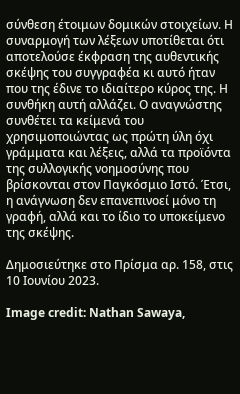σύνθεση έτοιμων δομικών στοιχείων. Η συναρμογή των λέξεων υποτίθεται ότι αποτελούσε έκφραση της αυθεντικής σκέψης του συγγραφέα κι αυτό ήταν που της έδινε το ιδιαίτερο κύρος της. Η συνθήκη αυτή αλλάζει. Ο αναγνώστης συνθέτει τα κείμενά του χρησιμοποιώντας ως πρώτη ύλη όχι γράμματα και λέξεις, αλλά τα προϊόντα της συλλογικής νοημοσύνης που βρίσκονται στον Παγκόσμιο Ιστό. Έτσι, η ανάγνωση δεν επανεπινοεί μόνο τη γραφή, αλλά και το ίδιο το υποκείμενο της σκέψης.

Δημοσιεύτηκε στο Πρίσμα αρ. 158, στις 10 Ιουνίου 2023.

Image credit: Nathan Sawaya,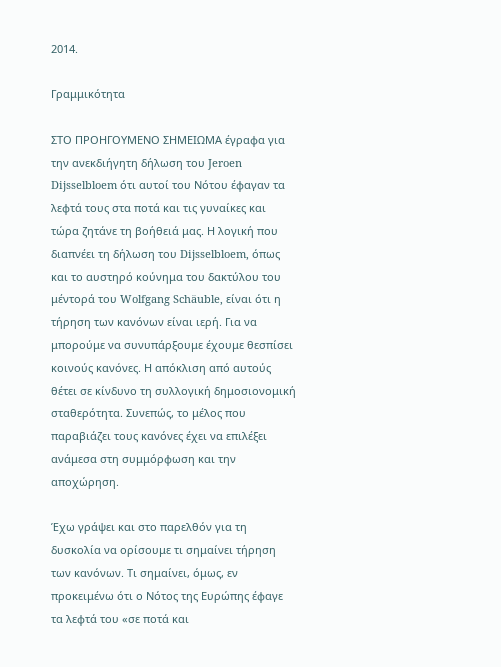2014.

Γραμμικότητα

ΣΤΟ ΠΡΟΗΓΟΥΜΕΝΟ ΣΗΜΕΙΩΜΑ έγραφα για την ανεκδιήγητη δήλωση του Jeroen Dijsselbloem ότι αυτοί του Νότου έφαγαν τα λεφτά τους στα ποτά και τις γυναίκες και τώρα ζητάνε τη βοήθειά μας. Η λογική που διαπνέει τη δήλωση του Dijsselbloem, όπως και το αυστηρό κούνημα του δακτύλου του μέντορά του Wolfgang Schäuble, είναι ότι η τήρηση των κανόνων είναι ιερή. Για να μπορούμε να συνυπάρξουμε έχουμε θεσπίσει κοινούς κανόνες. Η απόκλιση από αυτούς θέτει σε κίνδυνο τη συλλογική δημοσιονομική σταθερότητα. Συνεπώς, το μέλος που παραβιάζει τους κανόνες έχει να επιλέξει ανάμεσα στη συμμόρφωση και την αποχώρηση.

Έχω γράψει και στο παρελθόν για τη δυσκολία να ορίσουμε τι σημαίνει τήρηση των κανόνων. Τι σημαίνει, όμως, εν προκειμένω ότι ο Νότος της Ευρώπης έφαγε τα λεφτά του «σε ποτά και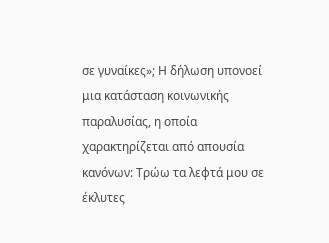σε γυναίκες»; Η δήλωση υπονοεί μια κατάσταση κοινωνικής παραλυσίας, η οποία χαρακτηρίζεται από απουσία κανόνων: Τρώω τα λεφτά μου σε έκλυτες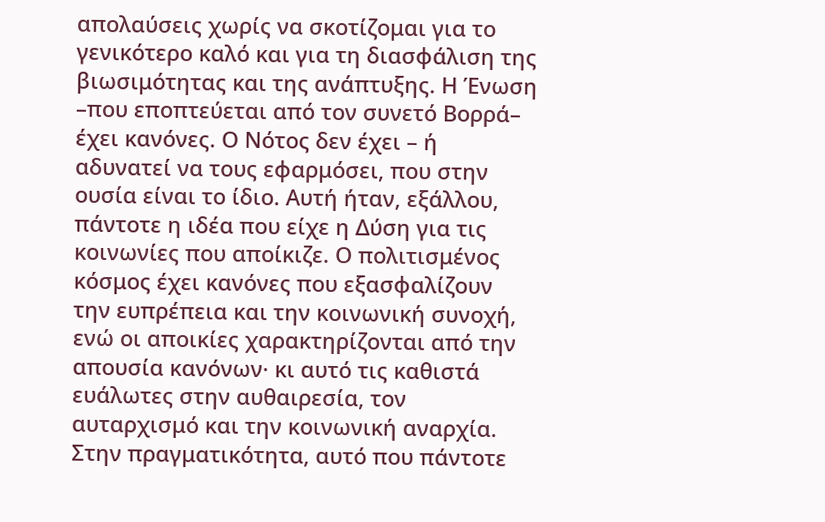απολαύσεις χωρίς να σκοτίζομαι για το γενικότερο καλό και για τη διασφάλιση της βιωσιμότητας και της ανάπτυξης. Η Ένωση –που εποπτεύεται από τον συνετό Βορρά– έχει κανόνες. Ο Νότος δεν έχει – ή αδυνατεί να τους εφαρμόσει, που στην ουσία είναι το ίδιο. Αυτή ήταν, εξάλλου, πάντοτε η ιδέα που είχε η Δύση για τις κοινωνίες που αποίκιζε. Ο πολιτισμένος κόσμος έχει κανόνες που εξασφαλίζουν την ευπρέπεια και την κοινωνική συνοχή, ενώ οι αποικίες χαρακτηρίζονται από την απουσία κανόνων· κι αυτό τις καθιστά ευάλωτες στην αυθαιρεσία, τον αυταρχισμό και την κοινωνική αναρχία. Στην πραγματικότητα, αυτό που πάντοτε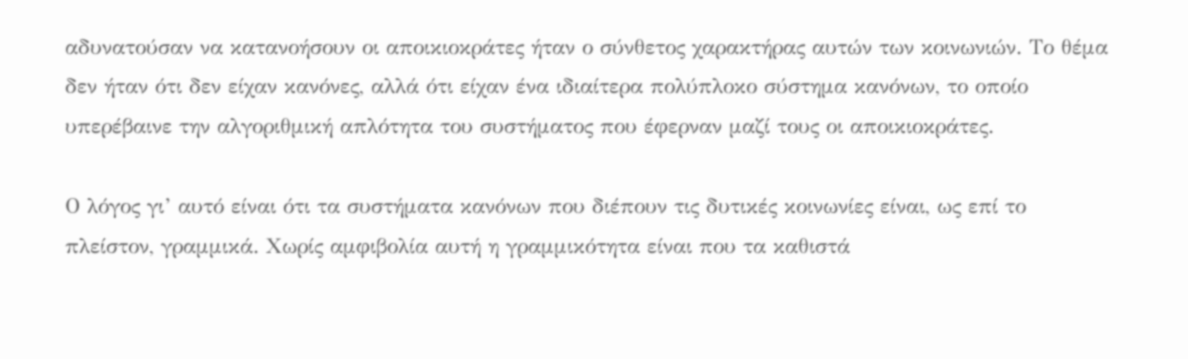αδυνατούσαν να κατανοήσουν οι αποικιοκράτες ήταν ο σύνθετος χαρακτήρας αυτών των κοινωνιών. Το θέμα δεν ήταν ότι δεν είχαν κανόνες, αλλά ότι είχαν ένα ιδιαίτερα πολύπλοκο σύστημα κανόνων, το οποίο υπερέβαινε την αλγοριθμική απλότητα του συστήματος που έφερναν μαζί τους οι αποικιοκράτες.

Ο λόγος γι’ αυτό είναι ότι τα συστήματα κανόνων που διέπουν τις δυτικές κοινωνίες είναι, ως επί το πλείστον, γραμμικά. Χωρίς αμφιβολία αυτή η γραμμικότητα είναι που τα καθιστά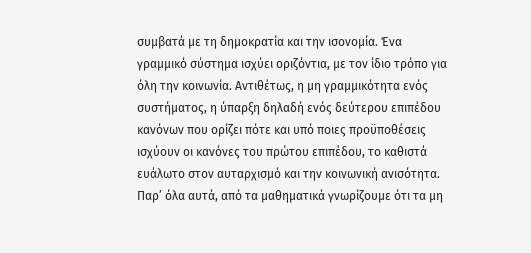συμβατά με τη δημοκρατία και την ισονομία. Ένα γραμμικό σύστημα ισχύει οριζόντια, με τον ίδιο τρόπο για όλη την κοινωνία. Αντιθέτως, η μη γραμμικότητα ενός συστήματος, η ύπαρξη δηλαδή ενός δεύτερου επιπέδου κανόνων που ορίζει πότε και υπό ποιες προϋποθέσεις ισχύουν οι κανόνες του πρώτου επιπέδου, το καθιστά ευάλωτο στον αυταρχισμό και την κοινωνική ανισότητα. Παρ’ όλα αυτά, από τα μαθηματικά γνωρίζουμε ότι τα μη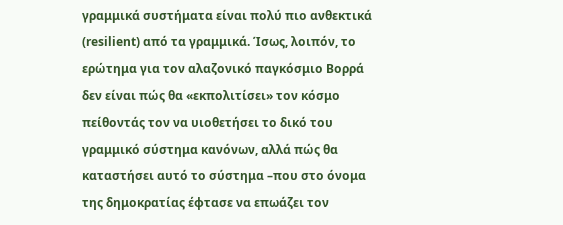γραμμικά συστήματα είναι πολύ πιο ανθεκτικά (resilient) από τα γραμμικά. Ίσως, λοιπόν, το ερώτημα για τον αλαζονικό παγκόσμιο Βορρά δεν είναι πώς θα «εκπολιτίσει» τον κόσμο πείθοντάς τον να υιοθετήσει το δικό του γραμμικό σύστημα κανόνων, αλλά πώς θα καταστήσει αυτό το σύστημα –που στο όνομα της δημοκρατίας έφτασε να επωάζει τον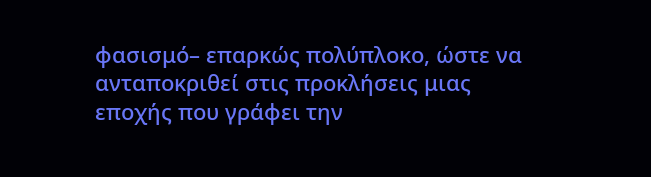φασισμό– επαρκώς πολύπλοκο, ώστε να ανταποκριθεί στις προκλήσεις μιας εποχής που γράφει την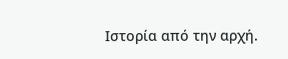Ιστορία από την αρχή.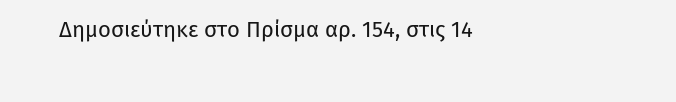Δημοσιεύτηκε στο Πρίσμα αρ. 154, στις 14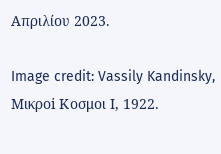Απριλίου 2023.

Image credit: Vassily Kandinsky, Μικροi Κoσμοι Ι, 1922.